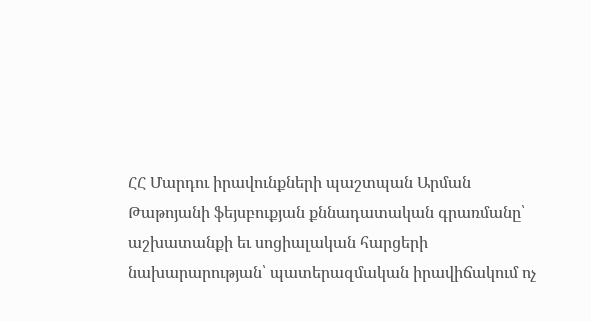ՀՀ Մարդու իրավունքների պաշտպան Արման Թաթոյանի ֆեյսբուքյան քննադատական գրառմանը՝ աշխատանքի եւ սոցիալական հարցերի նախարարության՝ պատերազմական իրավիճակում ոչ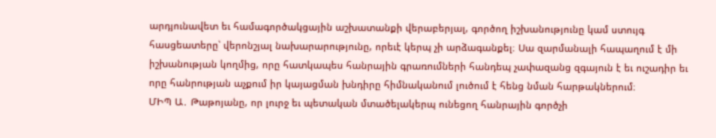արդյունավետ եւ համագործակցային աշխատանքի վերաբերյալ, գործող իշխանությունը կամ ստույգ հասցեատերը՝ վերոնշյալ նախարարությունը, որեւէ կերպ չի արձագանքել։ Սա զարմանալի հապաղում է մի իշխանության կողմից, որը հատկապես հանրային գրառումների հանդեպ չափազանց զգայուն է եւ ուշադիր եւ որը հանրության աչքում իր կայացման խնդիրը հիմնականում լուծում է հենց նման հարթակներում։
ՄԻՊ Ա․ Թաթոյանը, որ լուրջ եւ պետական մտածելակերպ ունեցող հանրային գործչի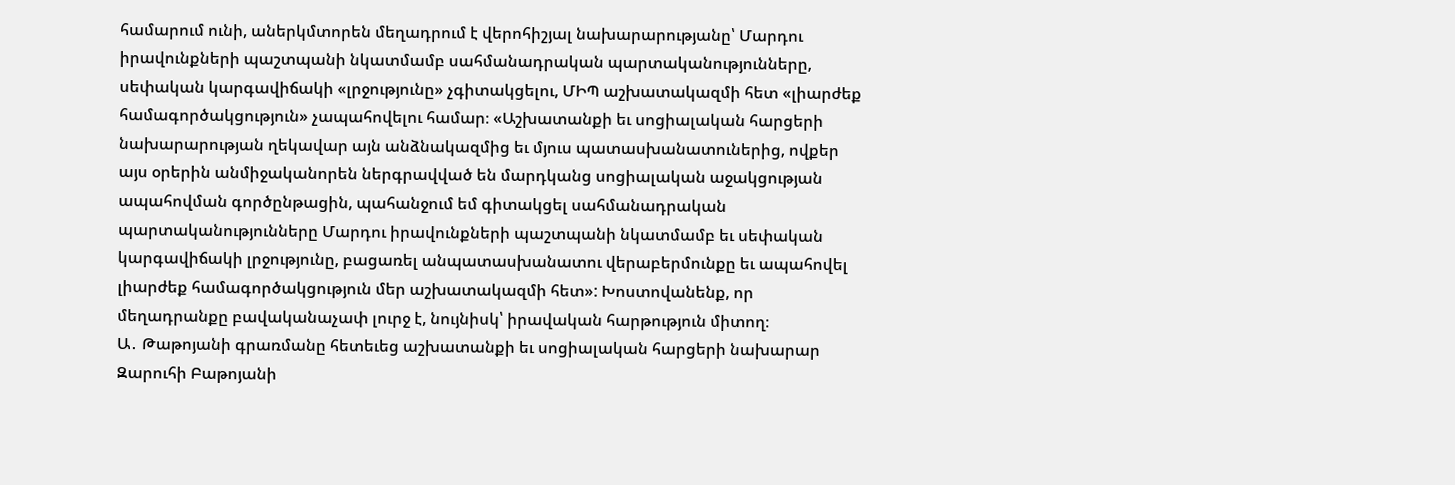համարում ունի, աներկմտորեն մեղադրում է վերոհիշյալ նախարարությանը՝ Մարդու իրավունքների պաշտպանի նկատմամբ սահմանադրական պարտականությունները, սեփական կարգավիճակի «լրջությունը» չգիտակցելու, ՄԻՊ աշխատակազմի հետ «լիարժեք համագործակցություն» չապահովելու համար։ «Աշխատանքի եւ սոցիալական հարցերի նախարարության ղեկավար այն անձնակազմից եւ մյուս պատասխանատուներից, ովքեր այս օրերին անմիջականորեն ներգրավված են մարդկանց սոցիալական աջակցության ապահովման գործընթացին, պահանջում եմ գիտակցել սահմանադրական պարտականությունները Մարդու իրավունքների պաշտպանի նկատմամբ եւ սեփական կարգավիճակի լրջությունը, բացառել անպատասխանատու վերաբերմունքը եւ ապահովել լիարժեք համագործակցություն մեր աշխատակազմի հետ»: Խոստովանենք, որ մեղադրանքը բավականաչափ լուրջ է, նույնիսկ՝ իրավական հարթություն միտող։
Ա․ Թաթոյանի գրառմանը հետեւեց աշխատանքի եւ սոցիալական հարցերի նախարար Զարուհի Բաթոյանի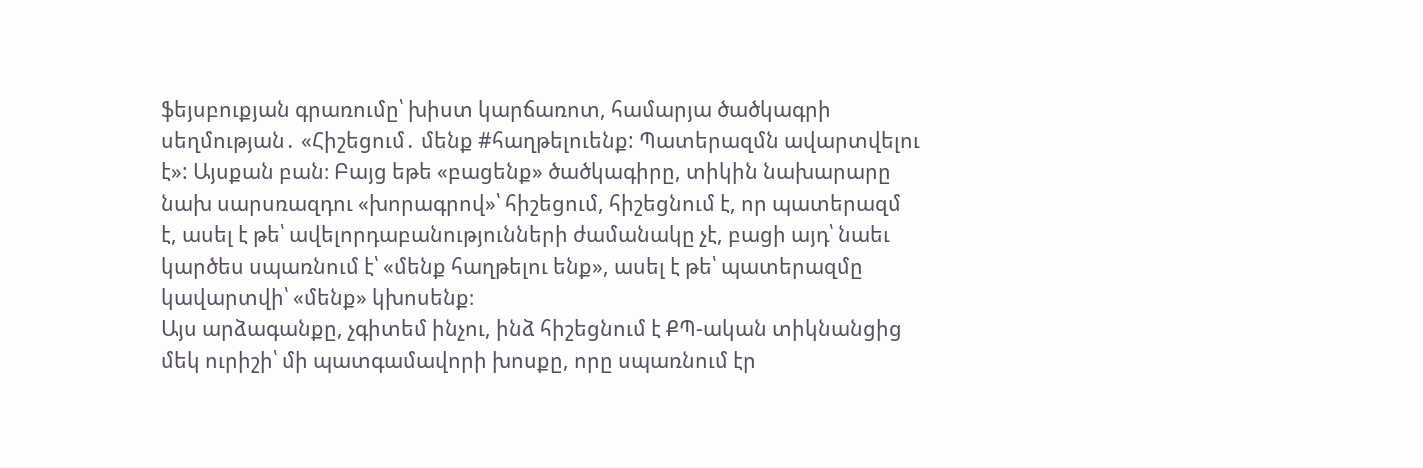ֆեյսբուքյան գրառումը՝ խիստ կարճառոտ, համարյա ծածկագրի սեղմության․ «Հիշեցում․ մենք #հաղթելուենք: Պատերազմն ավարտվելու է»: Այսքան բան։ Բայց եթե «բացենք» ծածկագիրը, տիկին նախարարը նախ սարսռազդու «խորագրով»՝ հիշեցում, հիշեցնում է, որ պատերազմ է, ասել է թե՝ ավելորդաբանությունների ժամանակը չէ, բացի այդ՝ նաեւ կարծես սպառնում է՝ «մենք հաղթելու ենք», ասել է թե՝ պատերազմը կավարտվի՝ «մենք» կխոսենք։
Այս արձագանքը, չգիտեմ ինչու, ինձ հիշեցնում է ՔՊ-ական տիկնանցից մեկ ուրիշի՝ մի պատգամավորի խոսքը, որը սպառնում էր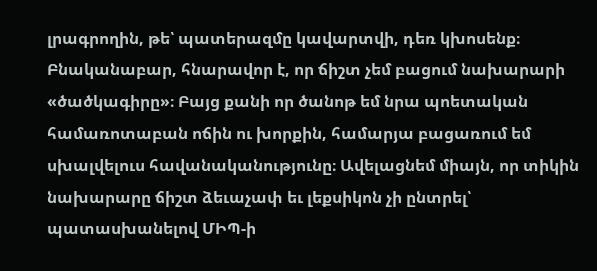լրագրողին, թե՝ պատերազմը կավարտվի, դեռ կխոսենք։
Բնականաբար, հնարավոր է, որ ճիշտ չեմ բացում նախարարի «ծածկագիրը»։ Բայց քանի որ ծանոթ եմ նրա պոետական համառոտաբան ոճին ու խորքին, համարյա բացառում եմ սխալվելուս հավանականությունը։ Ավելացնեմ միայն, որ տիկին նախարարը ճիշտ ձեւաչափ եւ լեքսիկոն չի ընտրել՝ պատասխանելով ՄԻՊ-ի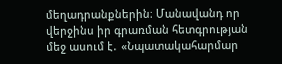մեղադրանքներին։ Մանավանդ որ վերջինս իր գրառման հետգրության մեջ ասում է․ «Նպատակահարմար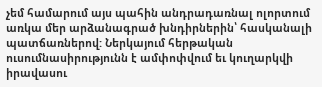չեմ համարում այս պահին անդրադառնալ ոլորտում առկա մեր արձանագրած խնդիրներին՝ հասկանալի պատճառներով: Ներկայում հերթական ուսումնասիրությունն է ամփոփվում եւ կուղարկվի իրավասու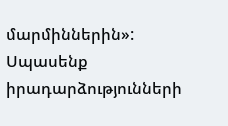մարմիններին»:
Սպասենք իրադարձությունների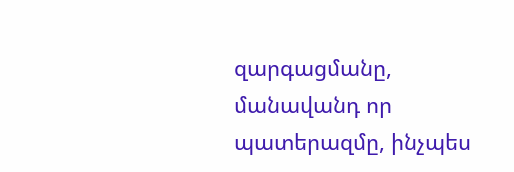զարգացմանը, մանավանդ որ պատերազմը, ինչպես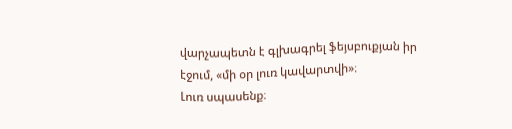վարչապետն է գլխագրել ֆեյսբուքյան իր էջում, «մի օր լուռ կավարտվի»։
Լուռ սպասենք։